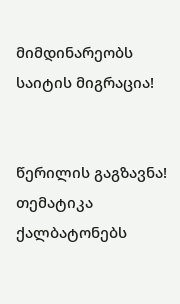მიმდინარეობს საიტის მიგრაცია!


წერილის გაგზავნა!
თემატიკა
ქალბატონებს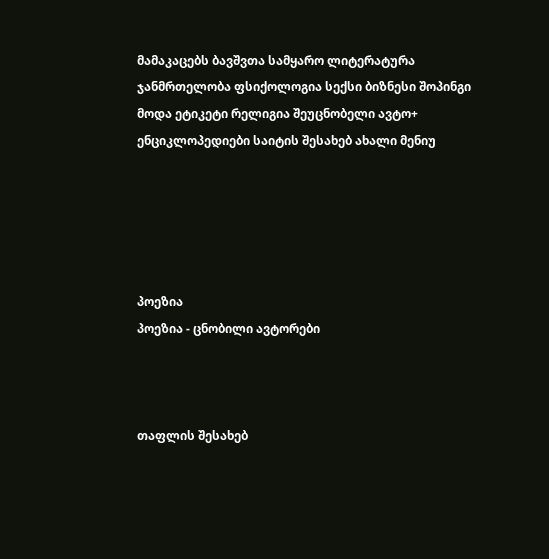მამაკაცებს ბავშვთა სამყარო ლიტერატურა ჯანმრთელობა ფსიქოლოგია სექსი ბიზნესი შოპინგი მოდა ეტიკეტი რელიგია შეუცნობელი ავტო+ ენციკლოპედიები საიტის შესახებ ახალი მენიუ





პოეზია
პოეზია - ცნობილი ავტორები



თაფლის შესახებ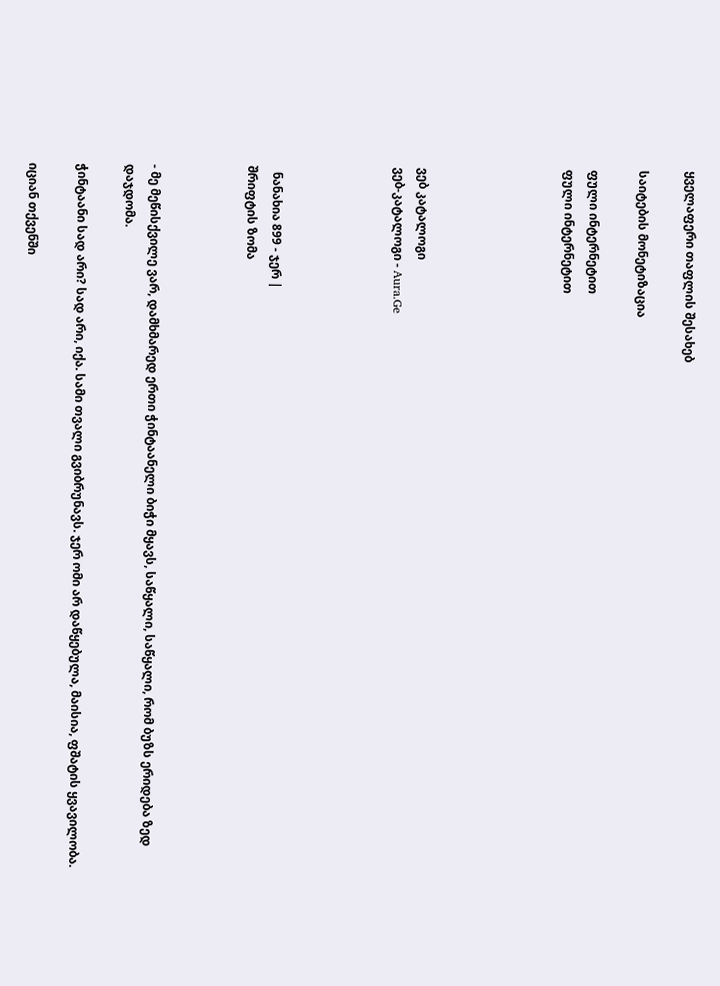ყველაფერი თაფლის შესახებ

საიტების მონეტიზაცია

ფული ინტერნეტით
ფული ინტერნეტით





ვებ კატალოგი
ვებ-კატალოგი - Aura.Ge




  ნანახია 899 - ჯერ |
შრიფტის ზომა



- მე მეწისქვილე ვარ, დამხმარედ ერთი ჭინტაანელი ბიჭი მყავს, საწყალი, საწყალი, რომ ბუზს ერიდება ზედ დაჯდომა.

ჭინტაანი სად არი? სად არი, იქა. სამი თვალი გვიბრუნავს. ჯერ ომი არ დაწყებულა, მაისია, ფშატის ყვავილობა.

იციან თქვენში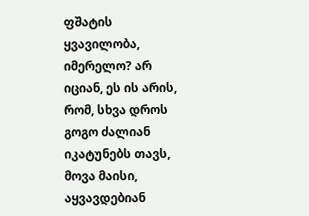ფშატის ყვავილობა, იმერელო? არ იციან, ეს ის არის, რომ, სხვა დროს გოგო ძალიან იკატუნებს თავს, მოვა მაისი, აყვავდებიან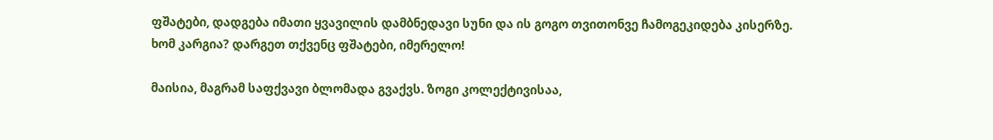ფშატები, დადგება იმათი ყვავილის დამბნედავი სუნი და ის გოგო თვითონვე ჩამოგეკიდება კისერზე. ხომ კარგია? დარგეთ თქვენც ფშატები, იმერელო!

მაისია, მაგრამ საფქვავი ბლომადა გვაქვს. ზოგი კოლექტივისაა,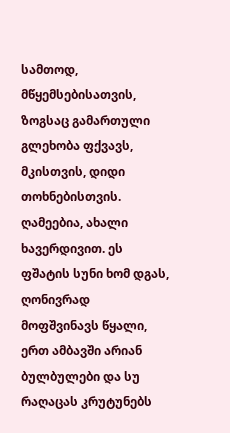სამთოდ, მწყემსებისათვის, ზოგსაც გამართული გლეხობა ფქვავს, მკისთვის, დიდი თოხნებისთვის. ღამეებია, ახალი ხავერდივით. ეს ფშატის სუნი ხომ დგას, ღონივრად მოფშვინავს წყალი, ერთ ამბავში არიან ბულბულები და სუ რაღაცას კრუტუნებს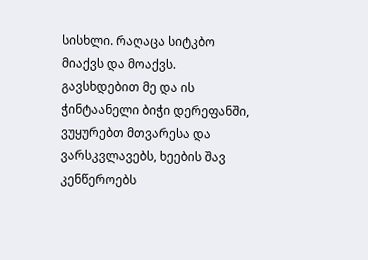სისხლი. რაღაცა სიტკბო მიაქვს და მოაქვს. გავსხდებით მე და ის ჭინტაანელი ბიჭი დერეფანში, ვუყურებთ მთვარესა და ვარსკვლავებს, ხეების შავ კენწეროებს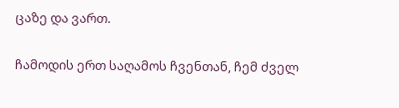ცაზე და ვართ.

ჩამოდის ერთ საღამოს ჩვენთან, ჩემ ძველ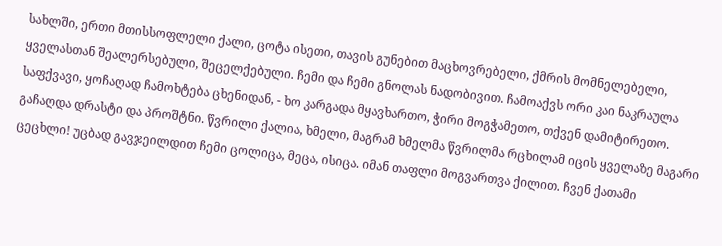სახლში, ერთი მთისსოფლელი ქალი, ცოტა ისეთი, თავის გუნებით მაცხოვრებელი, ქმრის მომნელებელი, ყველასთან შეალერსებული, შეცელქებული. ჩემი და ჩემი გნოლას ნადობივით. ჩამოაქვს ორი კაი ნაკრაულა საფქვავი, ყოჩაღად ჩამოხტება ცხენიდან, - ხო კარგადა მყავხართო, ჭირი მოგჭამეთო, თქვენ დამიტირეთო. გაჩაღდა დრასტი და პროშტნი. წვრილი ქალია, ხმელი, მაგრამ ხმელმა წვრილმა რცხილამ იცის ყველაზე მაგარი ცეცხლი! უცბად გავჯეილდით ჩემი ცოლიცა, მეცა, ისიცა. იმან თაფლი მოგვართვა ქილით. ჩვენ ქათამი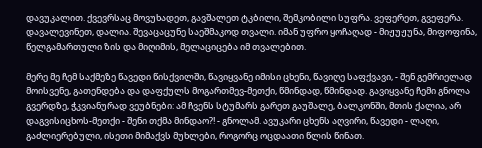დავუკალით. ქვევრსაც მოვუხადეთ, გავშალეთ ტკბილი, შემკობილი სუფრა. ვეფერეთ, გვეფერა. დავალევინეთ, დალია. შევაცაცუნე საეშმაკოდ თვალი. იმან უფრო ყოჩაღად - მიჟუჟუნა, მიფოფინა, წელგამართული ზის და მიღიმის, მელაციცება იმ თვალებით.

მერე მე ჩემ საქმეზე წავედი წისქვილში, წავიყვანე იმისი ცხენი, წავიღე საფქვავი, - შენ გემრიელად მოისვენე, გათენდება და დაფქულს მოგართმევ-მეთქი, წმინდად, წმინდად. გავიყვანე ჩემი გნოლა გვერდზე, ჭკვიანურად ვეუბნები: ამ ჩვენს სტუმარს გარეთ გაუშალე, ბალკონში, მთის ქალია, არ დაგვისიცხოს-მეთქი - შენი თქმა მინდაო?! - გნოლამ. ავუკარი ცხენს აღვირი, წავედი - ლაღი, გაძლიერებული, ისეთი მიმაქვს მუხლები, როგორც ოცდაათი წლის წინათ.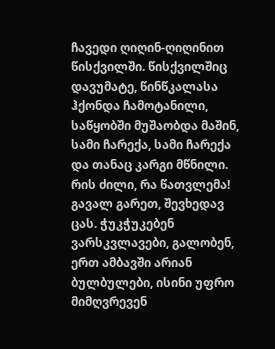ჩავედი ღიღინ-ღიღინით წისქვილში. წისქვილშიც დავუმატე, წინწკალასა ჰქონდა ჩამოტანილი, საწყობში მუშაობდა მაშინ, სამი ჩარექა, სამი ჩარექა და თანაც კარგი მწნილი. რის ძილი, რა წათვლემა! გავალ გარეთ, შევხედავ ცას. ჭუკჭუკებენ ვარსკვლავები, გალობენ, ერთ ამბავში არიან ბულბულები, ისინი უფრო მიმღვრევენ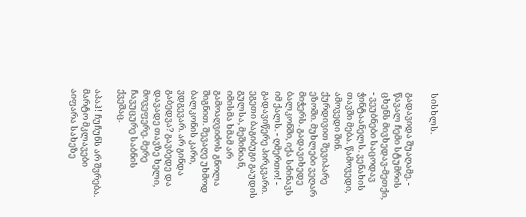სისხლს.

გადავიდა შუაღამე. - წავალ ჩემი სტუმრის ცხენს მივხედავ-მეთქი, - ვეუბნები საცოდავ ჭინტაანელს. ვენახის თავში მება. წამოვედი, ამოვედი შინ. ქურდივით შევიპარე ეზოში. მუხლები ვეღარ მიჭერს. გადავიხედე ბალკონში, იქა სძინავს იმ ქალს. - ღმერთო! - გადავიწერე პირკვარი. ეგეთი ბაგიბუგი გაუდის გულსა, მეშინიან, იმისმა ხმამ არ გამოაღვიძოს გნოლა შიგნით. შევაღე უხმოდ ბალკონის კარი, ვდგევარ. არ გინდა გაბედვა? გავბედე და დავადე თავზე ხელი, მოვეფერე. მერე ჩავუცურე საბნის ქვეშაც.

აპაჰ! ჩუჩუნს არ შვრება. მარტო მკლავები აიფარა სახეზე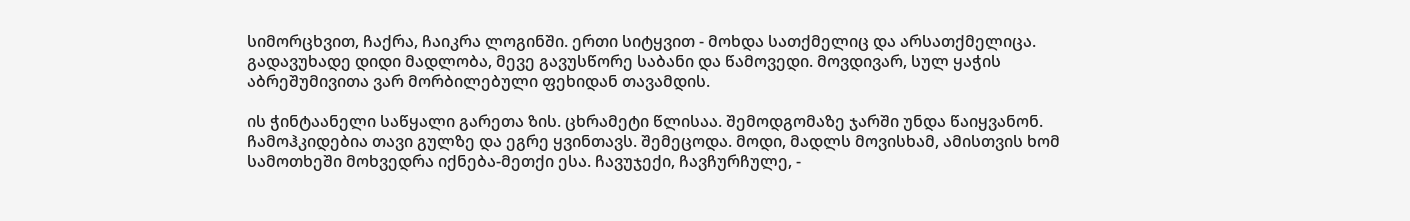სიმორცხვით, ჩაქრა, ჩაიკრა ლოგინში. ერთი სიტყვით - მოხდა სათქმელიც და არსათქმელიცა. გადავუხადე დიდი მადლობა, მევე გავუსწორე საბანი და წამოვედი. მოვდივარ, სულ ყაჭის აბრეშუმივითა ვარ მორბილებული ფეხიდან თავამდის.

ის ჭინტაანელი საწყალი გარეთა ზის. ცხრამეტი წლისაა. შემოდგომაზე ჯარში უნდა წაიყვანონ. ჩამოჰკიდებია თავი გულზე და ეგრე ყვინთავს. შემეცოდა. მოდი, მადლს მოვისხამ, ამისთვის ხომ სამოთხეში მოხვედრა იქნება-მეთქი ესა. ჩავუჯექი, ჩავჩურჩულე, -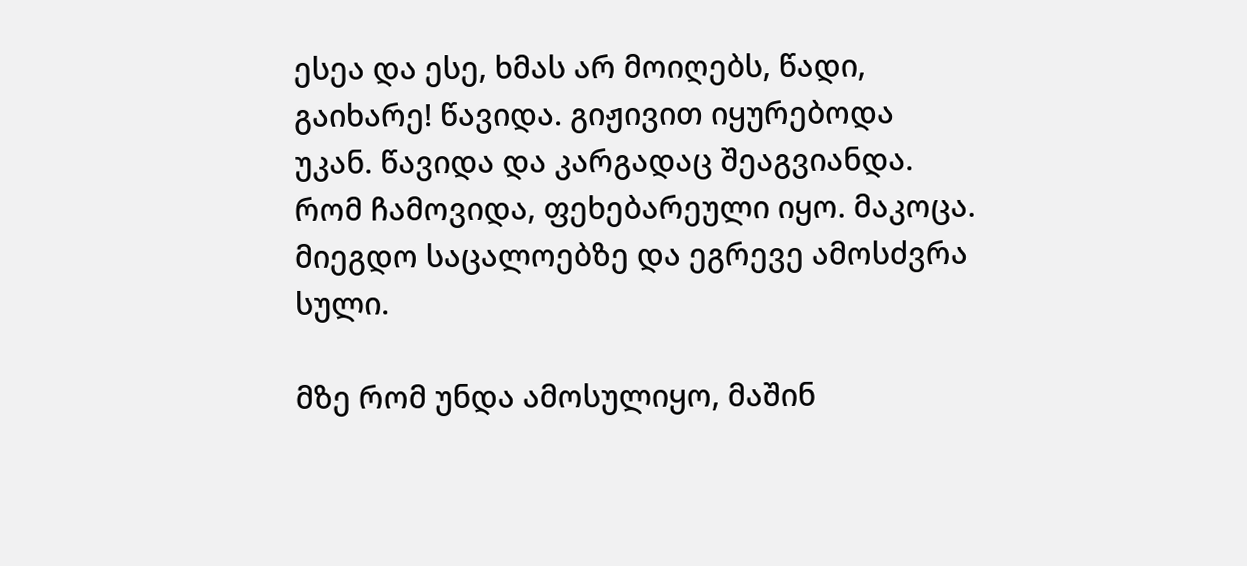ესეა და ესე, ხმას არ მოიღებს, წადი, გაიხარე! წავიდა. გიჟივით იყურებოდა უკან. წავიდა და კარგადაც შეაგვიანდა. რომ ჩამოვიდა, ფეხებარეული იყო. მაკოცა. მიეგდო საცალოებზე და ეგრევე ამოსძვრა სული.

მზე რომ უნდა ამოსულიყო, მაშინ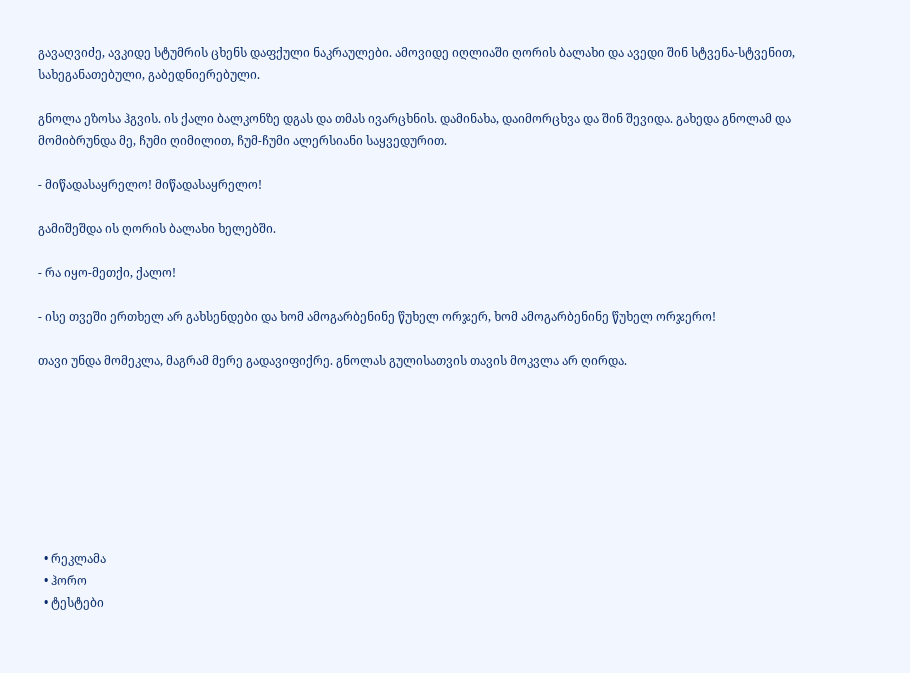გავაღვიძე, ავკიდე სტუმრის ცხენს დაფქული ნაკრაულები. ამოვიდე იღლიაში ღორის ბალახი და ავედი შინ სტვენა-სტვენით, სახეგანათებული, გაბედნიერებული.

გნოლა ეზოსა ჰგვის. ის ქალი ბალკონზე დგას და თმას ივარცხნის. დამინახა, დაიმორცხვა და შინ შევიდა. გახედა გნოლამ და მომიბრუნდა მე, ჩუმი ღიმილით, ჩუმ-ჩუმი ალერსიანი საყვედურით.

- მიწადასაყრელო! მიწადასაყრელო!

გამიშეშდა ის ღორის ბალახი ხელებში.

- რა იყო-მეთქი, ქალო!

- ისე თვეში ერთხელ არ გახსენდები და ხომ ამოგარბენინე წუხელ ორჯერ, ხომ ამოგარბენინე წუხელ ორჯერო!

თავი უნდა მომეკლა, მაგრამ მერე გადავიფიქრე. გნოლას გულისათვის თავის მოკვლა არ ღირდა.








  • რეკლამა
  • ჰორო
  • ტესტები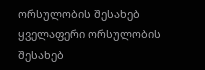ორსულობის შესახებ
ყველაფერი ორსულობის შესახებ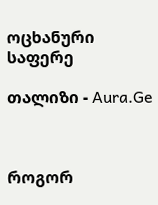ოცხანური საფერე

თალიზი - Aura.Ge



როგორ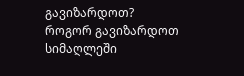გავიზარდოთ?
როგორ გავიზარდოთ სიმაღლეში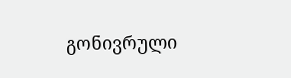გონივრული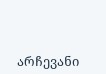არჩევანი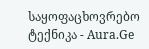საყოფაცხოვრებო ტექნიკა - Aura.Ge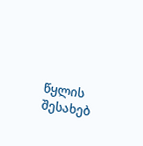წყლის შესახებ